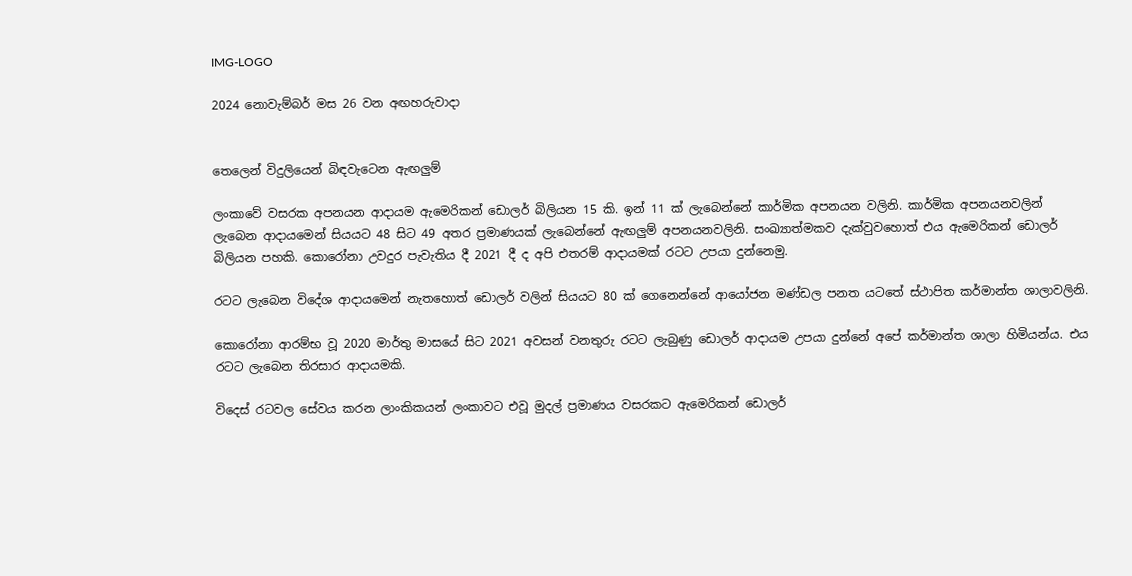IMG-LOGO

2024 නොවැම්බර් මස 26 වන අඟහරුවාදා


තෙලෙන් විදුලියෙන් බිඳවැටෙන ඇඟලුම්

ලංකාවේ වසරක අපනයන ආද‌ායම ඇමෙරිකන් ඩොලර් බිලියන 15 කි. ඉන් 11 ක් ලැබෙන්නේ කාර්මික අපනයන වලිනි. කාර්මික අපනයනවලින් ලැබෙන ආද‌ායමෙන් සියයට 48 සිට 49 අතර ප්‍රමාණයක් ලැබෙන්නේ ඇඟලුම් අපනයනවලිනි. සංඛ්‍යාත්මකව දැක්වුවහොත් එය ඇමෙරිකන් ඩොලර් බිලියන පහකි. කොරෝනා උවදුර පැවැතිය දී 2021 දී ද අපි එතරම් ආද‌ායමක් රටට උපයා දුන්නෙමු.

රටට ලැබෙන විදේශ ආද‌ායමෙන් නැතහොත් ඩොලර් වලින් සියයට 80 ක් ගෙනෙන්නේ ආයෝජන මණ්ඩල පනත යටතේ ස්ථාපිත කර්මාන්ත ශාලාවලිනි.

කොරෝනා ආරම්භ වූ 2020 මාර්තු මාසයේ සිට 2021 අවසන් වනතුරු රටට ලැබුණු ඩොලර් ආද‌ායම උපයා දුන්නේ අපේ කර්මාන්ත ශාලා හිමියන්ය. එය රටට ලැබෙන තිරසාර ආද‌ායමකි.

විදෙස් රටවල සේවය කරන ලාංකිකයන් ලංකාවට එවූ මුදල් ප්‍රමාණය වසරකට ඇමෙරිකන් ඩොලර්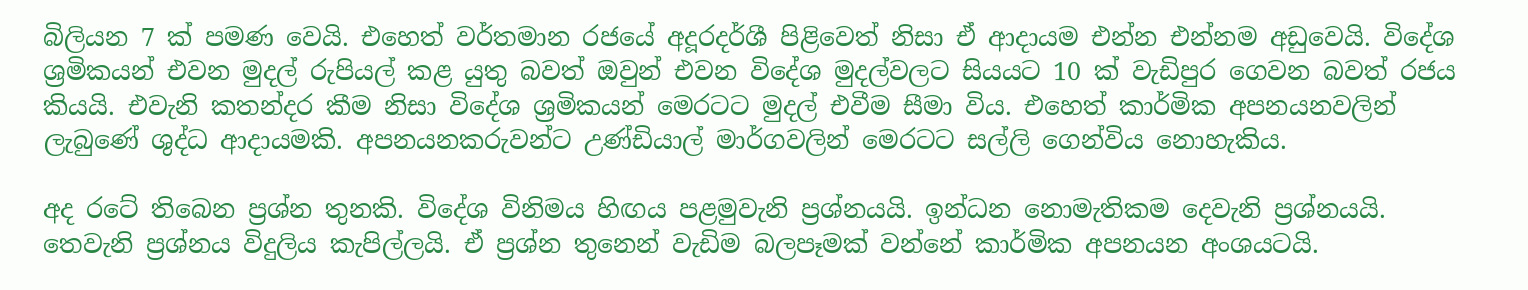බිලියන 7 ක් පමණ වෙයි. එහෙත් වර්තමාන රජයේ අදූරදර්ශී පිළිවෙත් නිසා ඒ ආදායම එන්න එන්නම අඩුවෙයි. විදේශ ශ්‍රමිකයන් එවන මුදල් රුපියල් කළ යුතු බවත් ඔවුන් එවන විදේශ මුදල්වලට සියයට 10 ක් වැඩිපුර ගෙවන බවත් රජය කියයි. එවැනි කතන්දර කීම නිසා විදේශ ශ්‍රමිකයන් මෙරටට මුදල් එවීම සීමා විය. එහෙත් කාර්මික අපනයනවලින් ලැබුණේ ශුද්ධ ආද‌ායමකි. අපනයනකරුවන්ට උණ්ඩියාල් මාර්ගවලින් මෙරටට සල්ලි ගෙන්විය නොහැකිය.

අද රටේ තිබෙන ප්‍රශ්න තුනකි. විදේශ විනිමය හිඟය පළමුවැනි ප්‍රශ්නයයි. ඉන්ධන නොමැතිකම දෙවැනි ප්‍රශ්නයයි. තෙවැනි ප්‍රශ්නය විදුලිය කැපිල්ලයි. ඒ ප්‍රශ්න තුනෙන් වැඩිම බලපෑමක් වන්නේ කාර්මික අපනයන අංශයටයි.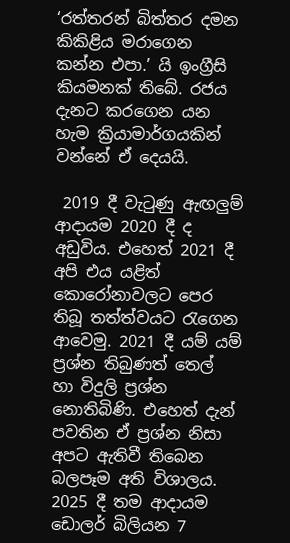‘රත්තරන් බිත්තර දමන කිකිළිය මරාගෙන කන්න එපා.’ යි ඉංග්‍රීසි කියමනක් තිබේ. රජය දැනට කරගෙන යන හැම ක්‍රියාමාර්ගයකින් වන්නේ ඒ දෙයයි.

 2019 දී වැටුණු ඇඟලුම් ආද‌ායම 2020 දී ද අඩුවිය. එහෙත් 2021 දී අපි එය යළිත් කොරෝනාවලට පෙර තිබූ තත්ත්වයට රැගෙන ආවෙමු. 2021 දී යම් යම් ප්‍රශ්න තිබුණත් තෙල් හා විදුලි ප්‍රශ්න නොතිබිණි. එහෙත් දැන් පවතින ඒ ප්‍රශ්න නිසා අපට ඇතිවී තිබෙන බලපෑම අති විශාලය. 2025 දී තම ආද‌ායම ඩොලර් බිලියන 7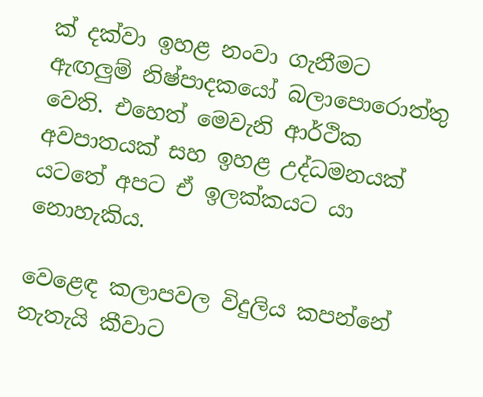ක් දක්වා ඉහළ නංවා ගැනීමට ඇඟලුම් නිෂ්පාදකයෝ බලාපොරොත්තු වෙති. එහෙත් මෙවැනි ආර්ථික අවපාතයක් සහ ඉහළ උද්ධමනයක් යටතේ අපට ඒ ඉලක්කයට යා නොහැකිය.

වෙළෙඳ කලාපවල විදුලිය කපන්නේ නැතැයි කීවාට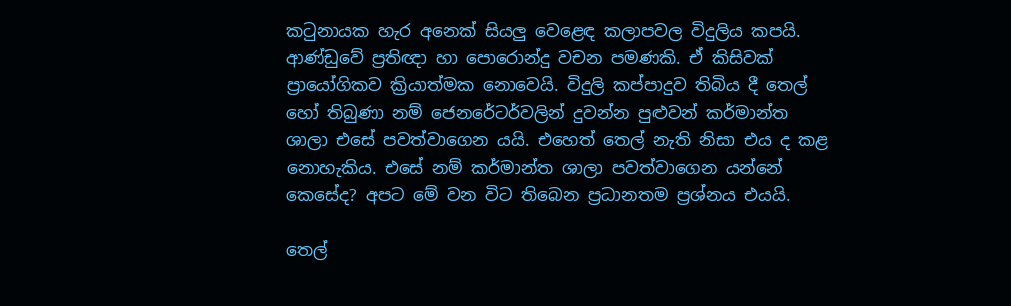කටුනායක හැර අනෙක් සියලු වෙළෙඳ කලාපවල විදුලිය කපයි. ආණ්ඩුවේ ප්‍රතිඥ‌ා හා පොරොන්දු වචන පමණකි. ඒ කිසිවක් ප්‍රායෝගිකව ක්‍රියාත්මක නොවෙයි. විදුලි කප්පාදුව තිබිය දී තෙල් හෝ තිබුණා නම් ජෙනරේටර්වලින් දුවන්න පුළුවන් කර්මාන්ත ශාලා එසේ පවත්වාගෙන යයි. එහෙත් තෙල් නැති නිසා එය ද කළ නොහැකිය. එසේ නම් කර්මාන්ත ශාලා පවත්වාගෙන යන්නේ කෙසේද? අපට මේ වන විට තිබෙන ප්‍රධානතම ප්‍රශ්නය එයයි.

තෙල්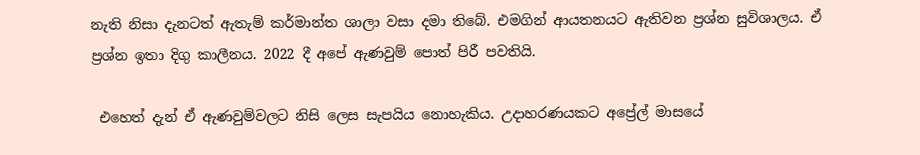නැති නිසා දැනටත් ඇතැම් කර්මාන්ත ශාලා වසා දමා තිබේ. එමගින් ආයතනයට ඇතිවන ප්‍රශ්න සුවිශාලය. ඒ ප්‍රශ්න ඉතා දිගු කාලීනය. 2022 දී අපේ ඇණවුම් පොත් පිරී පවතියි.

 එහෙත් දැන් ඒ ඇණවුම්වලට නිසි ලෙස සැපයිය නොහැකිය. උද‌ාහරණයකට අප්‍රේල් මාසයේ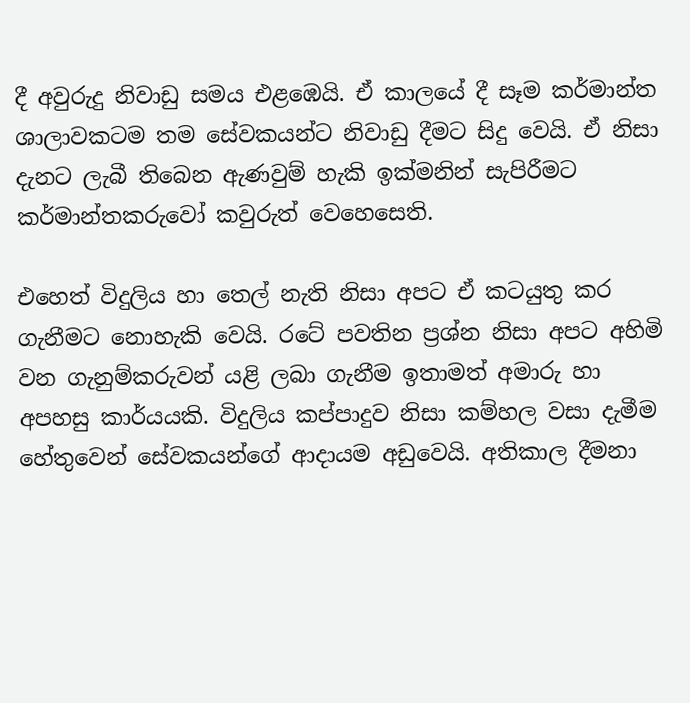දී අවුරුදු නිවාඩු සමය එළඹෙයි. ඒ කාලයේ දී සෑම කර්මාන්ත ශාලාවකටම තම සේවකයන්ට නිවාඩු දීමට සිදු වෙයි. ඒ නිසා දැනට ලැබී තිබෙන ඇණවුම් හැකි ඉක්මනින් සැපිරීමට කර්මාන්තකරුවෝ කවුරුත් වෙහෙසෙති.

එහෙත් විදුලිය හා තෙල් නැති නිසා අපට ඒ කටයුතු කර ගැනීමට නොහැකි වෙයි. රටේ පවතින ප්‍රශ්න නිසා අපට අහිමි වන ගැනුම්කරුවන් යළි ලබා ගැනීම ඉතාමත් අමාරු හා අපහසු කාර්යයකි. විදුලිය කප්පාදුව නිසා කම්හල වසා දැමීම හේතුවෙන් සේවකයන්ගේ ආද‌ායම අඩුවෙයි. අතිකාල දීමනා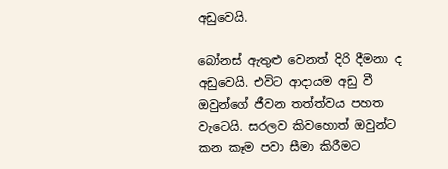අඩුවෙයි.

බෝනස් ඇතුළු වෙනත් දිරි දීමනා ද අඩුවෙයි. එවිට ආද‌ායම අඩු වී ඔවුන්ගේ ජීවන තත්ත්වය පහත වැටෙයි. සරලව කිවහොත් ඔවුන්ට කන කෑම පවා සීමා කිරීමට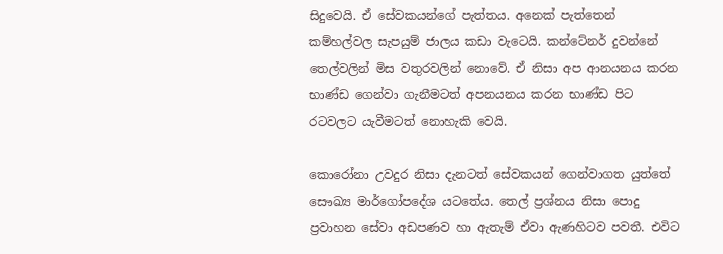සිදුවෙයි. ඒ සේවකයන්ගේ පැත්තය. අනෙක් පැත්තෙන් කම්හල්වල සැපයුම් ජාලය කඩා වැටෙයි. කන්ටේනර් දුවන්නේ තෙල්වලින් මිස වතුරවලින් නොවේ. ඒ නිසා අප ආනයනය කරන භාණ්ඩ ගෙන්වා ගැනීමටත් අපනයනය කරන භාණ්ඩ පිට රටවලට යැවීමටත් නොහැකි වෙයි.

කොරෝනා උවදුර නිසා දැනටත් සේවකයන් ගෙන්වාගත යුත්තේ සෞඛ්‍ය මාර්ගෝපදේශ යටතේය. තෙල් ප්‍රශ්නය නිසා පොදු ප්‍රවාහන සේවා අඩපණව හා ඇතැම් ඒවා ඇණහිටව පවතී. එවිට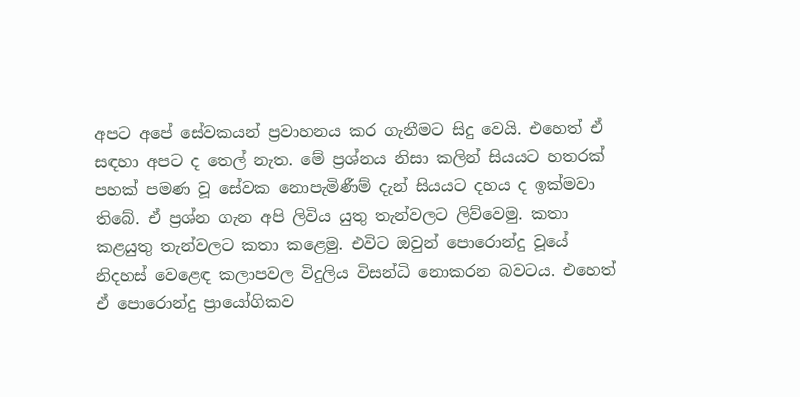අපට අපේ සේවකයන් ප්‍රවාහනය කර ගැනීමට සිදු වෙයි. එහෙත් ඒ සඳහා අපට ද තෙල් නැත. මේ ප්‍රශ්නය නිසා කලින් සියයට හතරක් පහක් පමණ වූ සේවක නොපැමිණීම් දැන් සියයට දහය ද ඉක්මවා තිබේ. ඒ ප්‍රශ්න ගැන අපි ලිවිය යුතු තැන්වලට ලිව්වෙමු. කතා කළයුතු තැන්වලට කතා කළෙමු. එවිට ඔවුන් පොරොන්දු වූයේ නිදහස් වෙළෙඳ කලාපවල විදුලිය විසන්ධි නොකරන බවටය. එහෙත් ඒ පොරොන්දු ප්‍රායෝගිකව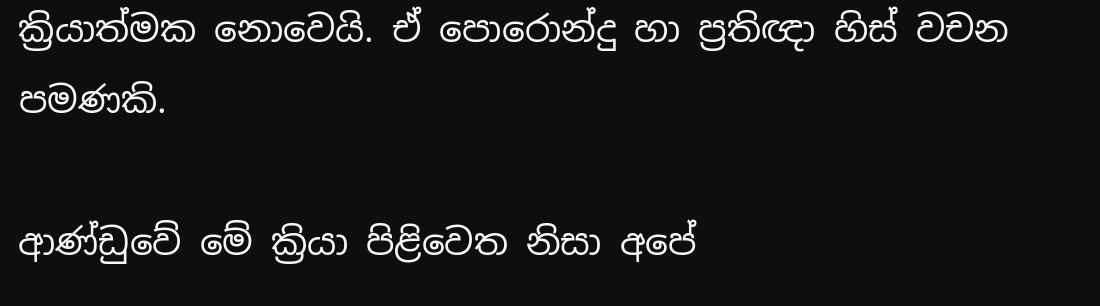ක්‍රියාත්මක නොවෙයි. ඒ පොරොන්දු හා ප්‍රතිඥ‌ා හිස් වචන පමණකි.

ආණ්ඩුවේ මේ ක්‍රියා පිළිවෙත නිසා අපේ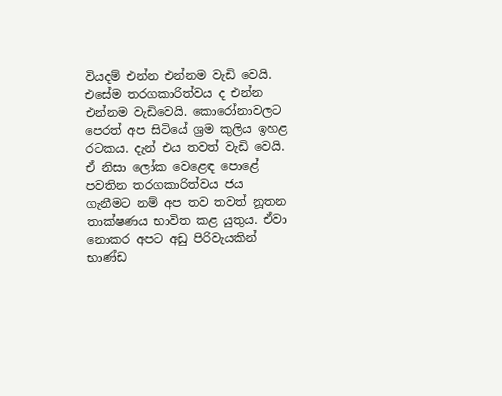වියදම් එන්න එන්නම වැඩි වෙයි. එසේම තරගකාරිත්වය ද එන්න එන්නම වැඩිවෙයි. කොරෝනාවලට පෙරත් අප සිටියේ ශ්‍රම කුලිය ඉහළ රටකය. දැන් එය තවත් වැඩි වෙයි. ඒ නිසා ලෝක වෙළෙඳ පොළේ පවතින තරගකාරිත්වය ජය ගැනීමට නම් අප තව තවත් නූතන තාක්ෂණය භාවිත කළ යුතුය. ඒවා නොකර අපට අඩු පිරිවැයකින් භාණ්ඩ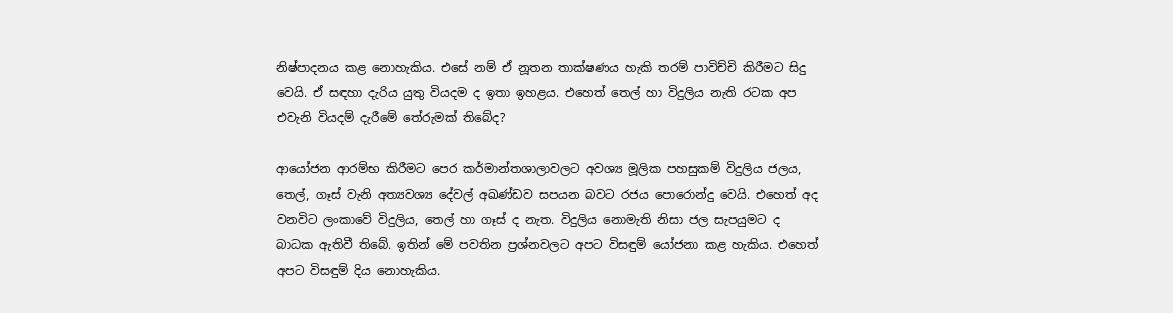නිෂ්පාදනය කළ නොහැකිය. එසේ නම් ඒ නූතන තාක්ෂණය හැකි තරම් පාවිච්චි කිරීමට සිදු වෙයි. ඒ සඳහා දැරිය යුතු වියදම ද ඉතා ඉහළය. එහෙත් තෙල් හා විදුලිය නැති රටක අප එවැනි වියදම් දැරීමේ තේරුමක් තිබේද?

ආයෝජන ආරම්භ කිරීමට පෙර කර්මාන්තශාලාවලට අවශ්‍ය මූලික පහසුකම් විදුලිය ජලය, තෙල්, ගෑස් වැනි අත්‍යවශ්‍ය දේවල් අඛණ්ඩව සපයන බවට රජය පොරොන්දු වෙයි. එහෙත් අද වනවිට ලංකාවේ විදුලිය, තෙල් හා ගෑස් ද නැත. විදුලිය නොමැති නිසා ජල සැපයුමට ද බාධක ඇතිවී තිබේ. ඉතින් මේ පවතින ප්‍රශ්නවලට අපට විසඳුම් යෝජනා කළ හැකිය. එහෙත් අපට විසඳුම් දිය නොහැකිය.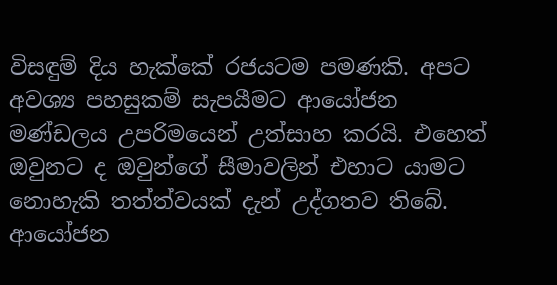විසඳුම් දිය හැක්කේ රජයටම පමණකි. අපට අවශ්‍ය පහසුකම් සැපයීමට ආයෝජන මණ්ඩලය උපරිමයෙන් උත්සාහ කරයි. එහෙත් ඔවුනට ද ඔවුන්ගේ සීමාවලින් එහාට යාමට නොහැකි තත්ත්වයක් දැන් උද්ගතව තිබේ. ආයෝජන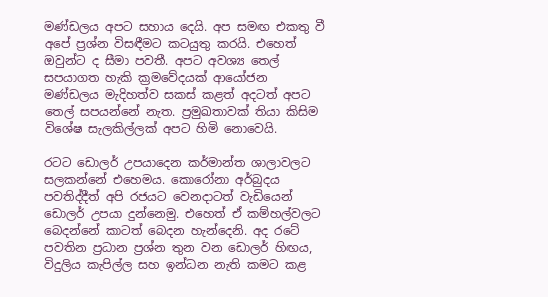මණ්ඩලය අපට සහාය දෙයි. අප සමඟ එකතු වී අපේ ප්‍රශ්න විසඳීමට කටයුතු කරයි. එහෙත් ඔවුන්ට ද සීමා පවතී. අපට අවශ්‍ය තෙල් සපයාගත හැකි ක්‍රමවේදයක් ආයෝජන මණ්ඩලය මැදිහත්ව සකස් කළත් අදටත් අපට තෙල් සපයන්නේ නැත. ප්‍රමුඛතාවක් තියා කිසිම විශේෂ සැලකිල්ලක් අපට හිමි නොවෙයි.

රටට ඩොලර් උපයාදෙන කර්මාන්ත ශාලාවලට සලකන්නේ එහෙමය. කොරෝනා අර්බුදය පවතිද්දීත් අපි රජයට වෙනදාටත් වැඩියෙන් ඩොලර් උපයා දුන්නෙමු. එහෙත් ඒ කම්හල්වලට බෙදන්නේ කාටත් බෙදන හැන්දෙනි. අද රටේ පවතින ප්‍රධාන ප්‍රශ්න තුන වන ඩොලර් හිඟය, විදුලිය කැපිල්ල සහ ඉන්ධන නැති කමට කළ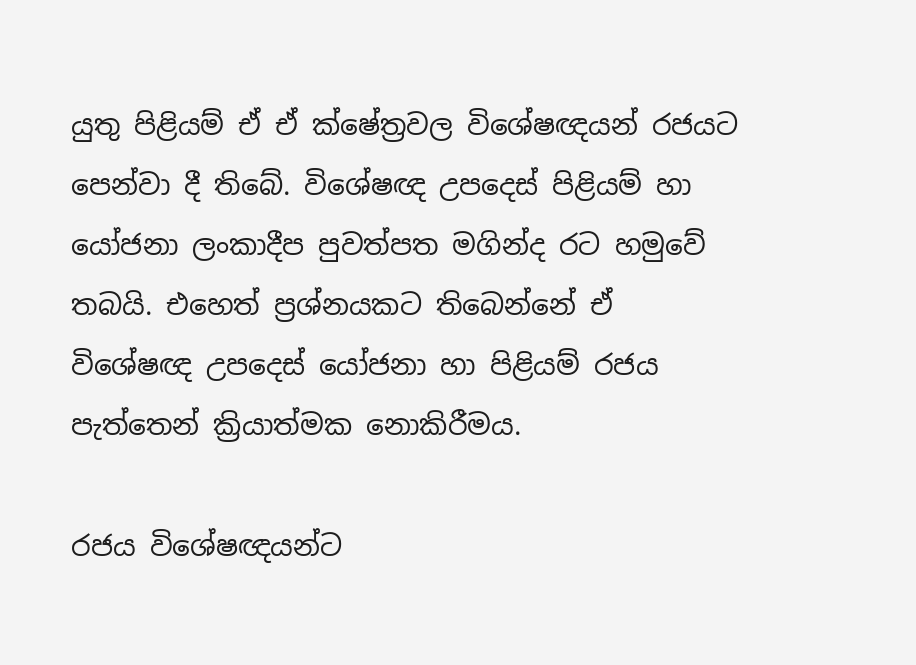යුතු පිළියම් ඒ ඒ ක්ෂේත්‍රවල විශේෂඥයන් රජයට පෙන්වා දී තිබේ. විශේෂඥ උපදෙස් පිළියම් හා යෝජනා ලංකාදීප පුවත්පත මගින්ද රට හමුවේ තබයි. එහෙත් ප්‍රශ්නයකට තිබෙන්නේ ඒ විශේෂඥ උපදෙස් යෝජනා හා පිළියම් රජය පැත්තෙන් ක්‍රියාත්මක නොකිරීමය.

රජය විශේෂඥයන්ට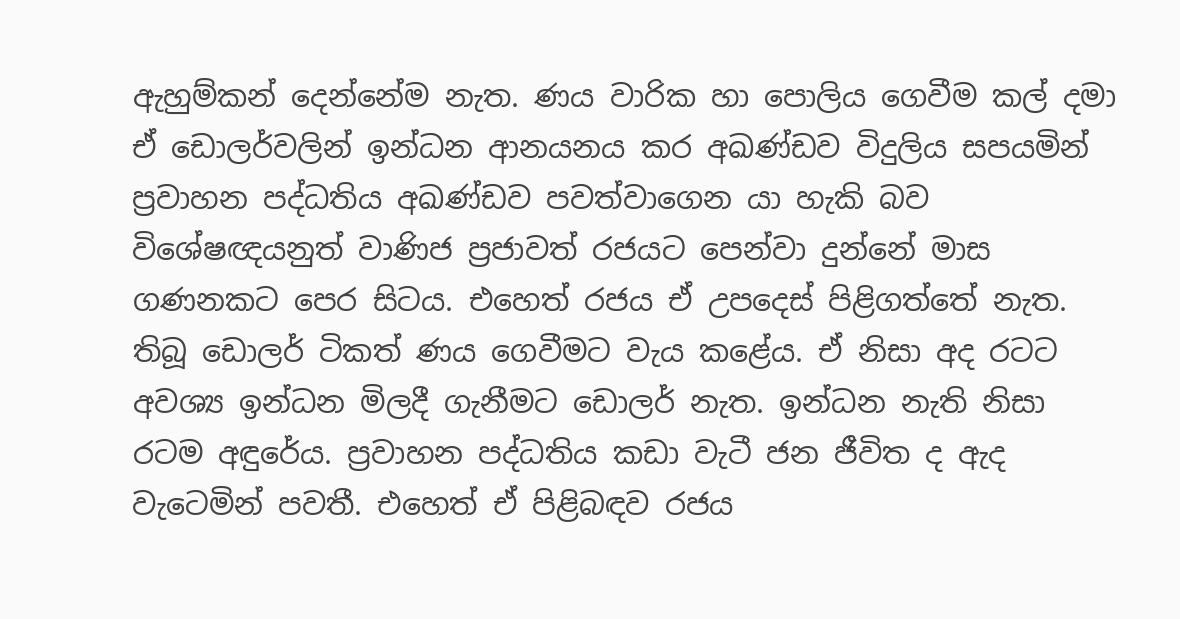ඇහුම්කන් දෙන්නේම නැත. ණය වාරික හා පොලිය ගෙවීම කල් දමා ඒ ඩොලර්වලින් ඉන්ධන ආනයනය කර අඛණ්ඩව විදුලිය සපයමින් ප්‍රවාහන පද්ධතිය අඛණ්ඩව පවත්වාගෙන යා හැකි බව විශේෂඥයනුත් වාණිජ ප්‍රජාවත් රජයට පෙන්වා දුන්නේ මාස ගණනකට පෙර සිටය. එහෙත් රජය ඒ උපදෙස් පිළිගත්තේ නැත. තිබූ ඩොලර් ටිකත් ණය ගෙවීමට වැය කළේය. ඒ නිසා අද රටට අවශ්‍ය ඉන්ධන මිලදී ගැනීමට ඩොලර් නැත. ඉන්ධන නැති නිසා රටම අඳුරේය. ප්‍රවාහන පද්ධතිය කඩා වැටී ජන ජීවිත ද ඇද වැටෙමින් පවතී. එහෙත් ඒ පිළිබඳව රජය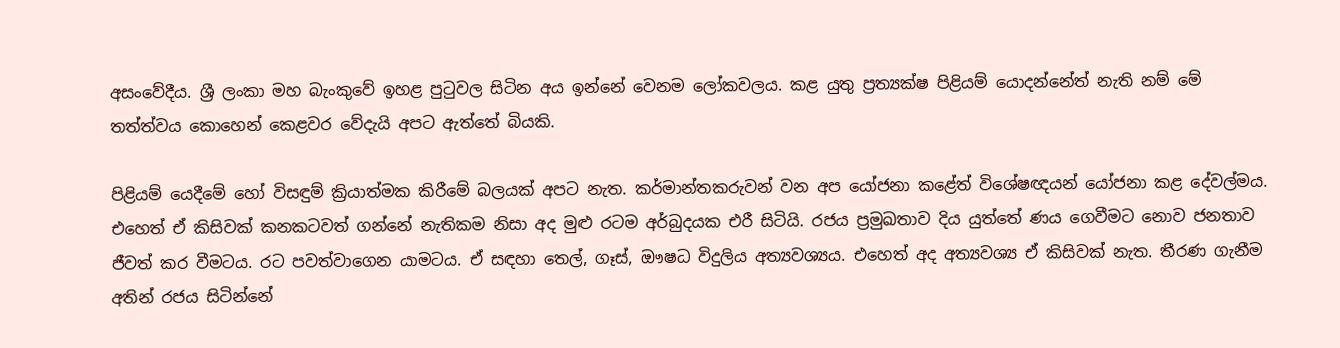අසංවේදීය. ශ්‍රී ලංකා මහ බැංකුවේ ඉහළ පුටුවල සිටින අය ඉන්නේ වෙනම ලෝකවලය. කළ යුතු ප්‍රත්‍යක්ෂ පිළියම් යොදන්නේත් නැති නම් මේ තත්ත්වය කොහෙන් කෙළවර වේදැයි අපට ඇත්තේ බියකි.

පිළියම් යෙදීමේ හෝ විසඳුම් ක්‍රියාත්මක කිරීමේ බලයක් අපට නැත. කර්මාන්තකරුවන් වන අප යෝජනා කළේත් විශේෂඥයන් යෝජනා කළ දේවල්මය. එහෙත් ඒ කිසිවක් කනකටවත් ගන්නේ නැතිකම නිසා අද මුළු රටම අර්බුදයක එරී සිටියි. රජය ප්‍රමුඛතාව දිය යුත්තේ ණය ගෙවීමට නොව ජනතාව ජීවත් කර වීමටය. රට පවත්වාගෙන යාමටය. ඒ සඳහා තෙල්, ගෑස්, ඖෂධ විදුලිය අත්‍යවශ්‍යය. එහෙත් අද අත්‍යවශ්‍ය ඒ කිසිවක් නැත. තීරණ ගැනීම අතින් රජය සිටින්නේ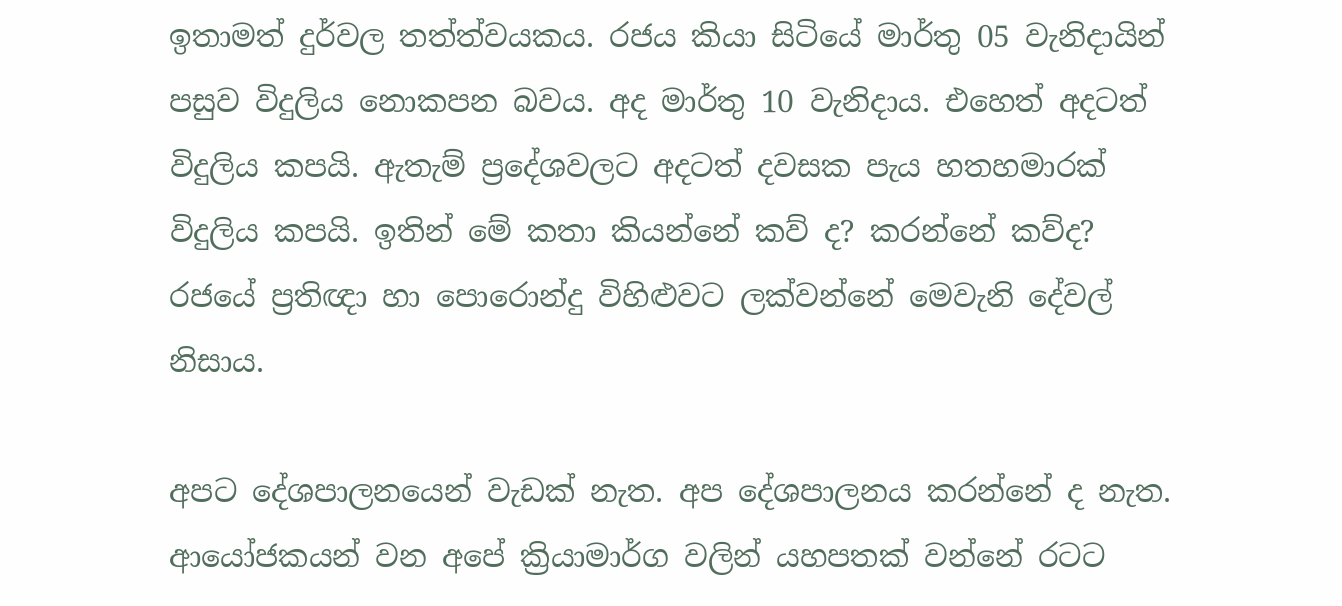ඉතාමත් දුර්වල තත්ත්වයකය. රජය කියා සිටියේ මාර්තු 05 වැනිදායින් පසුව විදුලිය නොකපන බවය. අද මාර්තු 10 වැනිදාය. එහෙත් අදටත් විදුලිය කපයි. ඇතැම් ප්‍රදේශවලට අදටත් දවසක පැය හතහමාරක් විදුලිය කපයි. ඉතින් මේ කතා කියන්නේ කව් ද? කරන්නේ කව්ද? රජයේ ප්‍රතිඥා හා පොරොන්දු විහිළුවට ලක්වන්නේ මෙවැනි දේවල් නිසාය.

අපට දේශපාලනයෙන් වැඩක් නැත. අප දේශපාලනය කරන්නේ ද නැත. ආයෝජකයන් වන අපේ ක්‍රියාමාර්ග වලින් යහපතක් වන්නේ රටට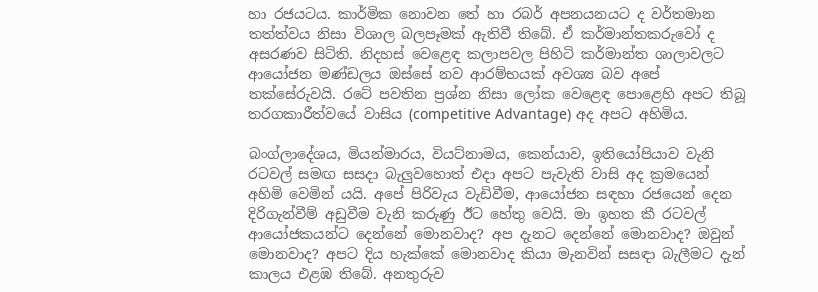හා රජයටය. කාර්මික නොවන තේ හා රබර් අපනයනයට ද වර්තමාන තත්ත්වය නිසා විශාල බලපෑමක් ඇතිවී තිබේ. ඒ කර්මාන්තකරුවෝ ද අසරණව සිටිති. නිදහස් වෙළෙඳ කලාපවල පිහිටි කර්මාන්ත ශාලාවලට ආයෝජන මණ්ඩලය ඔස්සේ නව ආරම්භයක් අවශ්‍ය බව අපේ තක්සේරුවයි. රටේ පවතින ප්‍රශ්න නිසා ලෝක වෙළෙඳ පොළෙහි අපට තිබූ තරගකාරීත්වයේ වාසිය (competitive Advantage) අද අපට අහිමිය.

බංග්ලාදේශය, මියන්මාරය, වියට්නාමය, කෙන්යාව, ඉතියෝපියාව වැනි රටවල් සමඟ සසදා බැලුවහොත් එදා අපට පැවැති වාසි අද ක්‍රමයෙන් අහිමි වෙමින් යයි. අපේ පිරිවැය වැඩිවීම, ආයෝජන සඳහා රජයෙන් දෙන දිරිගැන්වීම් අඩුවීම වැනි කරුණු ඊට හේතු වෙයි. මා ඉහත කී රටවල් ආයෝජකයන්ට දෙන්නේ මොනවාද? අප දැනට දෙන්නේ මොනවාද? ඔවුන් මොනවාද? අපට දිය හැක්කේ මොනවාද කියා මැනවින් සසඳා බැලීමට දැන් කාලය එළඹ තිබේ. අනතුරුව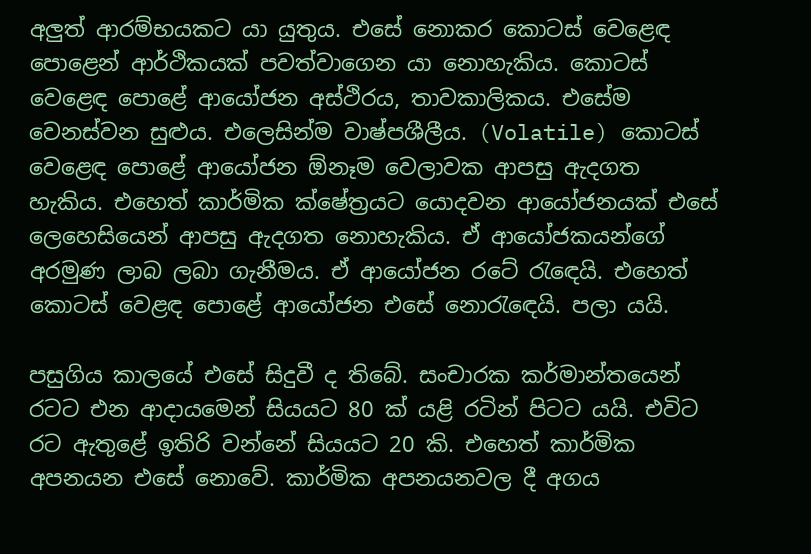අලුත් ආරම්භයකට යා යුතුය. එසේ නොකර කොටස් වෙළෙඳ පොළෙන් ආර්ථිකයක් පවත්වාගෙන යා නොහැකිය. කොටස් වෙළෙඳ පොළේ ආයෝජන අස්ථිරය, තාවකාලිකය. එසේම වෙනස්වන සුළුය. එලෙසින්ම වාෂ්පශීලීය. (Volatile) කොටස් වෙළෙඳ පොළේ ආයෝජන ඕනෑම වෙලාවක ආපසු ඇදගත හැකිය. එහෙත් කාර්මික ක්ෂේත්‍රයට යොදවන ආයෝජනයක් එසේ ලෙහෙසියෙන් ආපසු ඇදගත නොහැකිය. ඒ ආයෝජකයන්ගේ අරමුණ ලාබ ලබා ගැනීමය. ඒ ආයෝජන රටේ රැඳෙයි. එහෙත් කොටස් වෙළඳ පොළේ ආයෝජන එසේ නොරැඳෙයි. පලා යයි.

පසුගිය කාලයේ එසේ සිදුවී ද තිබේ. සංචාරක කර්මාන්තයෙන් රටට එන ආදායමෙන් සියයට 80 ක් යළි රටින් පිටට යයි. එවිට රට ඇතුළේ ඉතිරි වන්නේ සියයට 20 කි. එහෙත් කාර්මික අපනයන එසේ නොවේ. කාර්මික අපනයනවල දී අගය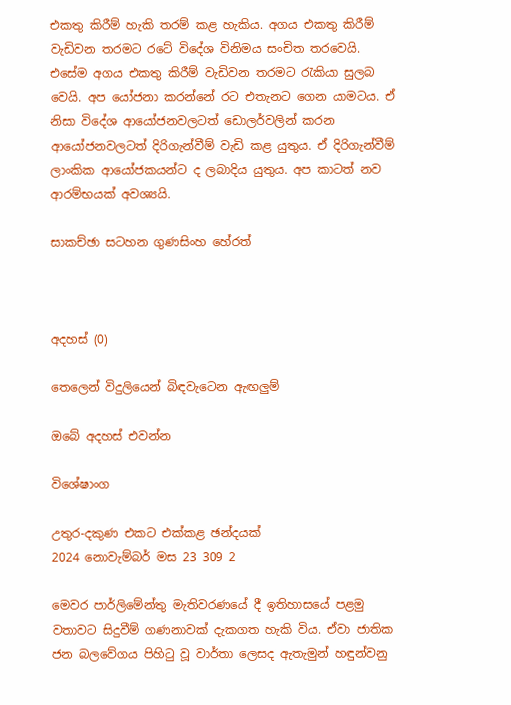එකතු කිරීම් හැකි තරම් කළ හැකිය. අගය එකතු කිරීම් වැඩිවන තරමට රටේ විදේශ විනිමය සංචිත තරවෙයි. එසේම අගය එකතු කිරීම් වැඩිවන තරමට රැකියා සුලබ වෙයි. අප යෝජනා කරන්නේ රට එතැනට ගෙන යාමටය. ඒ නිසා විදේශ ආයෝජනවලටත් ඩොලර්වලින් කරන ආයෝජනවලටත් දිරිගැන්වීම් වැඩි කළ යුතුය. ඒ දිරිගැන්වීම් ලාංකික ආයෝජකයන්ට ද ලබාදිය යුතුය. අප කාටත් නව ආරම්භයක් අවශ්‍යයි.

සාකච්ඡා සටහන ගුණසිංහ හේරත්



අදහස් (0)

තෙලෙන් විදුලියෙන් බිඳවැටෙන ඇඟලුම්

ඔබේ අදහස් එවන්න

විශේෂාංග

උතුර-දකුණ එකට එක්කළ ඡන්දයක්
2024 නොවැම්බර් මස 23 309 2

මෙවර පාර්ලිමේන්තු මැතිවරණයේ දී ඉතිහාසයේ පළමු වතාවට සිදුවීම් ගණනාවක් දැකගත හැකි විය. ඒවා ජාතික ජන බලවේගය පිහිටු වූ වාර්තා ලෙසද ඇතැමුන් හඳුන්වනු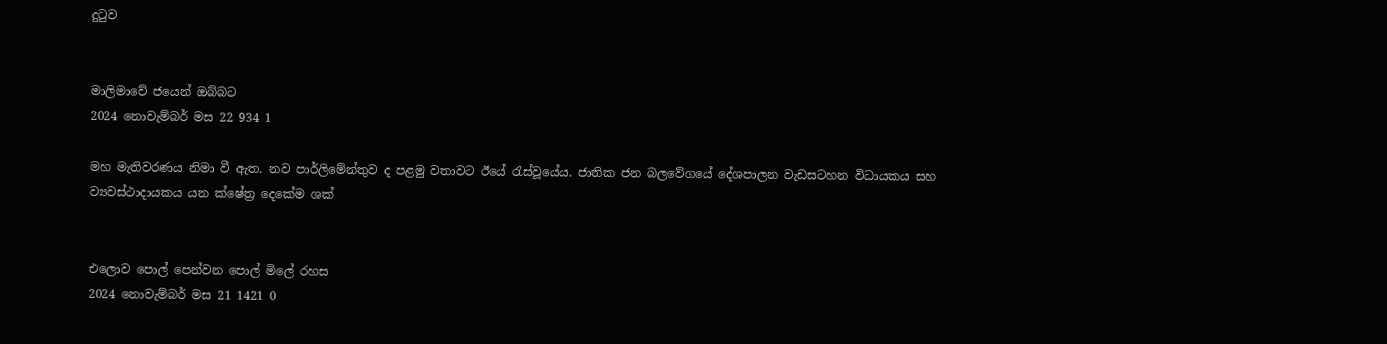දුටුව


මාලිමාවේ ජයෙන් ඔබ්බට
2024 නොවැම්බර් මස 22 934 1

මහ මැතිවරණය නිමා වී ඇත. නව පාර්ලිමේන්තුව ද පළමු වතාවට ඊයේ රැස්වූයේය. ජාතික ජන බලවේගයේ දේශපාලන වැඩසටහන විධායකය සහ ව්‍යවස්ථාදායකය යන ක්ෂේත්‍ර දෙකේම ශක්


එලොව පොල් පෙන්වන පොල් මිලේ රහස
2024 නොවැම්බර් මස 21 1421 0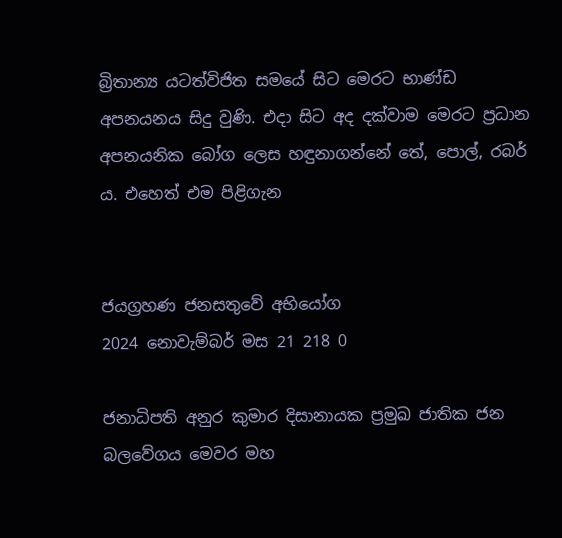බ්‍රිතාන්‍ය යටත්විජිත සමයේ සිට මෙරට භාණ්ඩ අපනයනය සිදු වුණි. එදා සිට අද දක්වාම මෙරට ප්‍රධාන අපනයනික බෝග ලෙස හඳුනාගන්නේ තේ, පොල්, රබර් ය. එහෙත් එම පිළිගැන


ජයග්‍රහණ ජනසතුවේ අභියෝග
2024 නොවැම්බර් මස 21 218 0

ජනාධිපති අනුර කුමාර දිසානායක ප්‍රමුඛ ජාතික ජන බලවේගය මෙවර මහ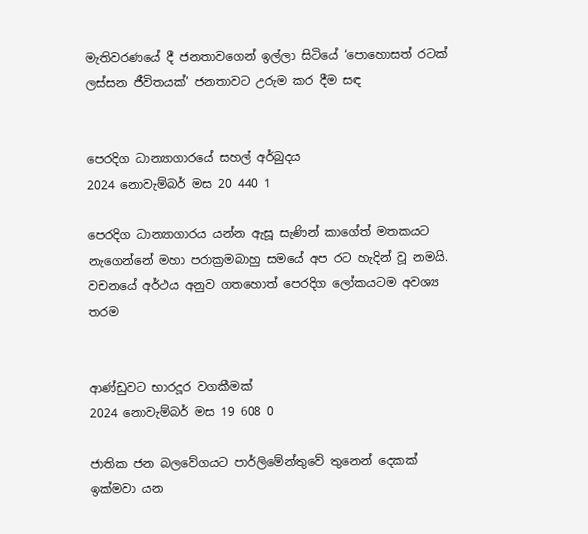මැතිවරණයේ දී ජනතාවගෙන් ඉල්ලා සිටියේ ‘පොහොසත් රටක් ලස්සන ජීවිතයක්’ ජනතාවට උරුම කර දීම සඳ


පෙරදිග ධාන්‍යාගාරයේ සහල් අර්බුදය
2024 නොවැම්බර් මස 20 440 1

පෙරදිග ධාන්‍යාගාරය යන්න ඇසූ සැණින් කාගේත් මතකයට නැගෙන්නේ මහා පරාක්‍රමබාහු සමයේ අප රට හැදින් වූ නමයි. වචනයේ අර්ථය අනුව ගතහොත් පෙරදිග ලෝකයටම අවශ්‍ය තරම


ආණ්ඩුවට භාරදූර වගකීමක්
2024 නොවැම්බර් මස 19 608 0

ජාතික ජන බලවේගයට පාර්ලිමේන්තුවේ තුනෙන් දෙකක් ඉක්මවා යන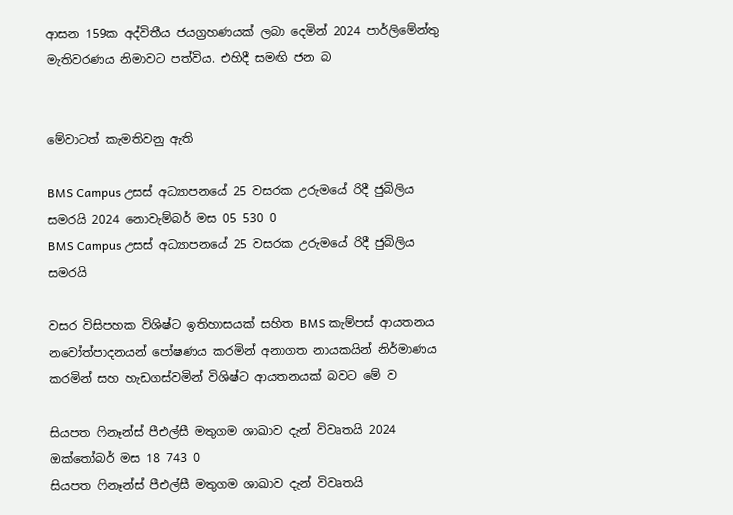ආසන 159ක අද්විතීය ජයග්‍රහණයක් ලබා දෙමින් 2024 පාර්ලිමේන්තු මැතිවරණය නිමාවට පත්විය. එහිදී සමඟි ජන බ


මේවාටත් කැමතිවනු ඇති

BMS Campus උසස් අධ්‍යාපනයේ 25 වසරක උරුමයේ රිදී ජුබිලිය සමරයි 2024 නොවැම්බර් මස 05 530 0
BMS Campus උසස් අධ්‍යාපනයේ 25 වසරක උරුමයේ රිදී ජුබිලිය සමරයි

වසර විසිපහක විශිෂ්ට ඉතිහාසයක් සහිත BMS කැම්පස් ආයතනය නවෝත්පාදනයන් පෝෂණය කරමින් අනාගත නායකයින් නිර්මාණය කරමින් සහ හැඩගස්වමින් විශිෂ්ට ආයතනයක් බවට මේ ව

සියපත ෆිනෑන්ස් පීඑල්සී මතුගම ශාඛාව දැන් විවෘතයි 2024 ඔක්තෝබර් මස 18 743 0
සියපත ෆිනෑන්ස් පීඑල්සී මතුගම ශාඛාව දැන් විවෘතයි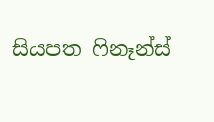සියපත ෆිනෑන්ස්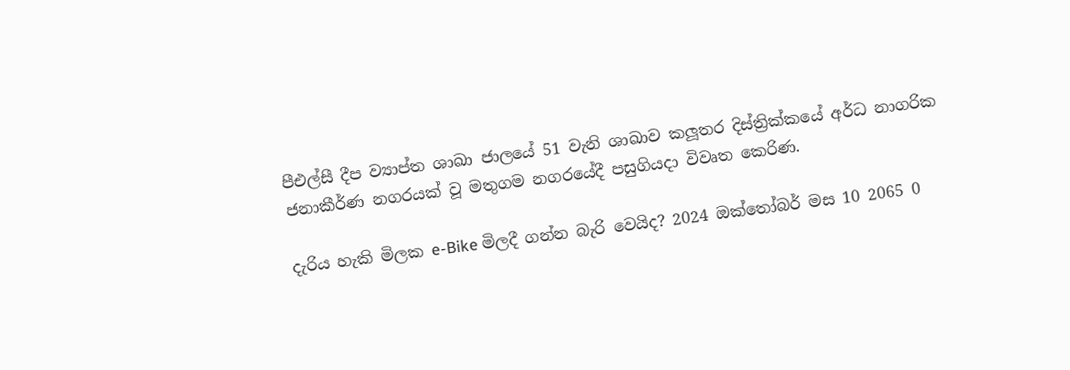පීඑල්සී දීප ව්‍යාප්ත ශාඛා ජාලයේ 51 වැනි ශාඛාව කලූතර දිස්ත්‍රික්කයේ අර්ධ නාගරික ජනාකීර්ණ නගරයක් වූ මතුගම නගරයේදී පසුගියදා විවෘත කෙරිණ.

දැරිය හැකි මිලක e-Bike මිලදී ගන්න බැරි වෙයිද? 2024 ඔක්තෝබර් මස 10 2065 0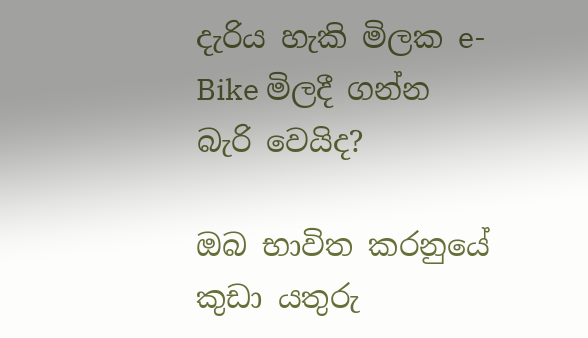දැරිය හැකි මිලක e-Bike මිලදී ගන්න බැරි වෙයිද?

ඔබ භාවිත කරනුයේ කුඩා යතුරු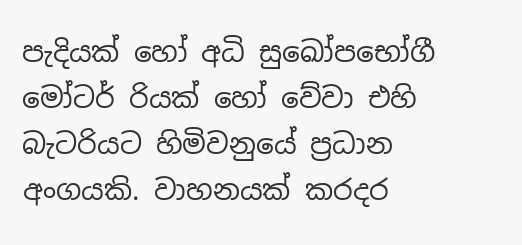පැදියක් හෝ අධි සුඛෝපභෝගී මෝටර් රියක් හෝ වේවා එහි බැටරියට හිමිවනුයේ ප්‍රධාන අංගයකි. වාහනයක් කරදර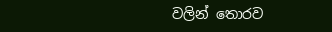වලින් තොරව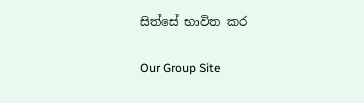සිත්සේ භාවිත කර

Our Group Site